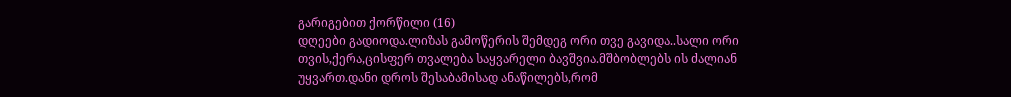გარიგებით ქორწილი (16)
დღეები გადიოდა.ლიზას გამოწერის შემდეგ ორი თვე გავიდა..სალი ორი თვის,ქერა,ცისფერ თვალება საყვარელი ბავშვია.მშბობლებს ის ძალიან უყვართ.დანი დროს შესაბამისად ანაწილებს,რომ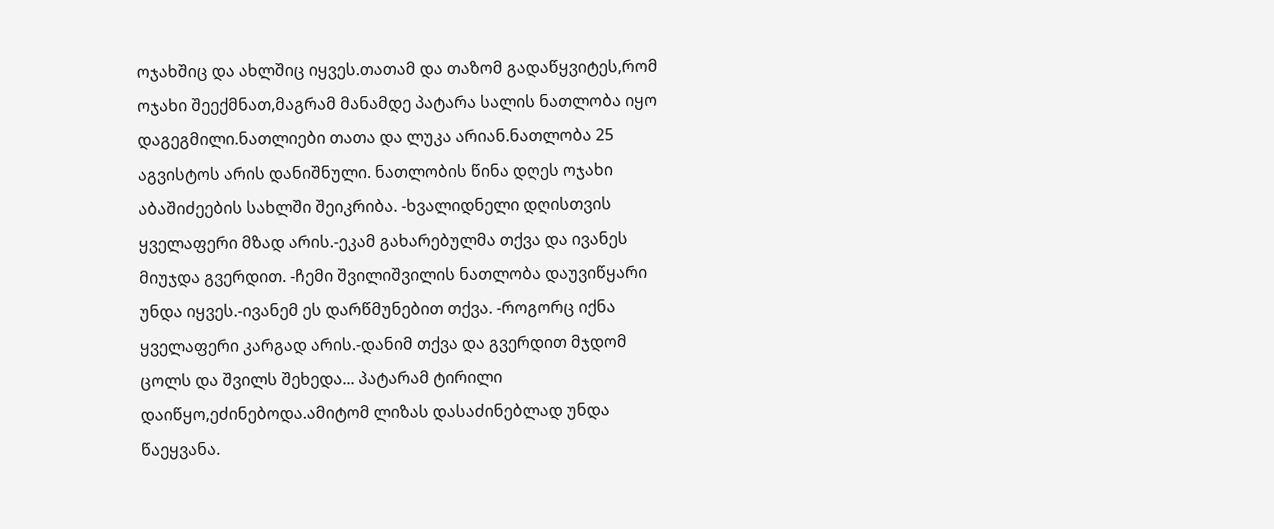ოჯახშიც და ახლშიც იყვეს.თათამ და თაზომ გადაწყვიტეს,რომ ოჯახი შეექმნათ,მაგრამ მანამდე პატარა სალის ნათლობა იყო დაგეგმილი.ნათლიები თათა და ლუკა არიან.ნათლობა 25 აგვისტოს არის დანიშნული. ნათლობის წინა დღეს ოჯახი აბაშიძეების სახლში შეიკრიბა. -ხვალიდნელი დღისთვის ყველაფერი მზად არის.-ეკამ გახარებულმა თქვა და ივანეს მიუჯდა გვერდით. -ჩემი შვილიშვილის ნათლობა დაუვიწყარი უნდა იყვეს.-ივანემ ეს დარწმუნებით თქვა. -როგორც იქნა ყველაფერი კარგად არის.-დანიმ თქვა და გვერდით მჯდომ ცოლს და შვილს შეხედა... პატარამ ტირილი დაიწყო,ეძინებოდა.ამიტომ ლიზას დასაძინებლად უნდა წაეყვანა.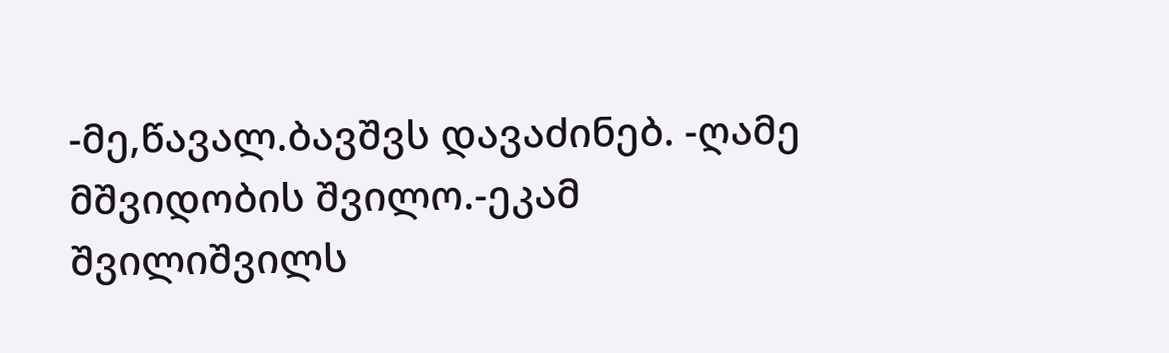-მე,წავალ.ბავშვს დავაძინებ. -ღამე მშვიდობის შვილო.-ეკამ შვილიშვილს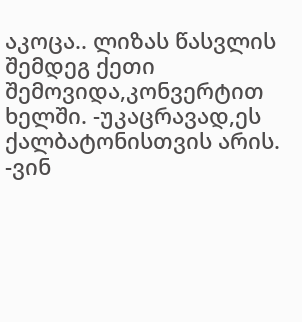აკოცა.. ლიზას წასვლის შემდეგ ქეთი შემოვიდა,კონვერტით ხელში. -უკაცრავად,ეს ქალბატონისთვის არის. -ვინ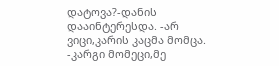დატოვა?-დანის დააინტერესდა. -არ ვიცი,კარის კაცმა მომცა. -კარგი მომეცი,მე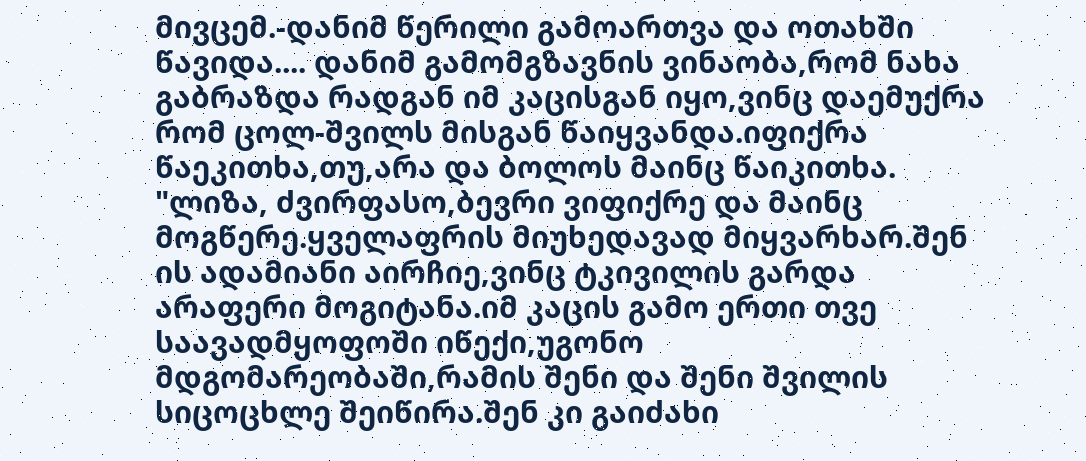მივცემ.-დანიმ წერილი გამოართვა და ოთახში წავიდა.... დანიმ გამომგზავნის ვინაობა,რომ ნახა გაბრაზდა რადგან იმ კაცისგან იყო,ვინც დაემუქრა რომ ცოლ-შვილს მისგან წაიყვანდა.იფიქრა წაეკითხა,თუ,არა და ბოლოს მაინც წაიკითხა. "ლიზა, ძვირფასო,ბევრი ვიფიქრე და მაინც მოგწერე.ყველაფრის მიუხედავად მიყვარხარ.შენ ის ადამიანი აირჩიე,ვინც ტკივილის გარდა არაფერი მოგიტანა.იმ კაცის გამო ერთი თვე საავადმყოფოში იწექი,უგონო მდგომარეობაში,რამის შენი და შენი შვილის სიცოცხლე შეიწირა.შენ კი გაიძახი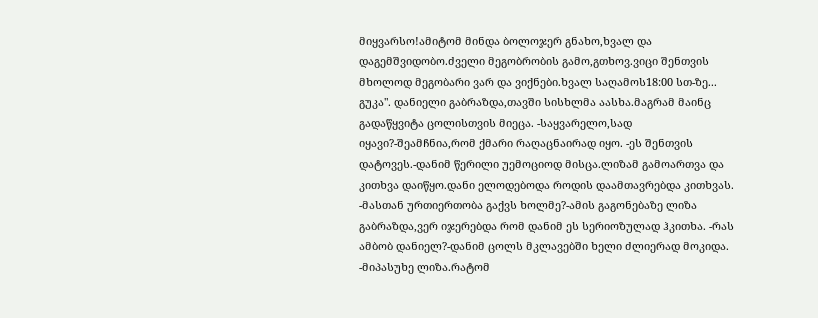მიყვარსო!ამიტომ მინდა ბოლოჯერ გნახო,ხვალ და დაგემშვიდობო.ძველი მეგობრობის გამო,გთხოვ.ვიცი შენთვის მხოლოდ მეგობარი ვარ და ვიქნები.ხვალ საღამოს18:00 სთ-ზე... გუკა". დანიელი გაბრაზდა,თავში სისხლმა აასხა.მაგრამ მაინც გადაწყვიტა ცოლისთვის მიეცა. -საყვარელო,სად იყავი?-შეამჩნია,რომ ქმარი რაღაცნაირად იყო. -ეს შენთვის დატოვეს.-დანიმ წერილი უემოციოდ მისცა.ლიზამ გამოართვა და კითხვა დაიწყო.დანი ელოდებოდა როდის დაამთავრებდა კითხვას. -მასთან ურთიერთობა გაქვს ხოლმე?-ამის გაგონებაზე ლიზა გაბრაზდა,ვერ იჯერებდა რომ დანიმ ეს სერიოზულად ჰკითხა. -რას ამბობ დანიელ?-დანიმ ცოლს მკლავებში ხელი ძლიერად მოკიდა. -მიპასუხე ლიზა.რატომ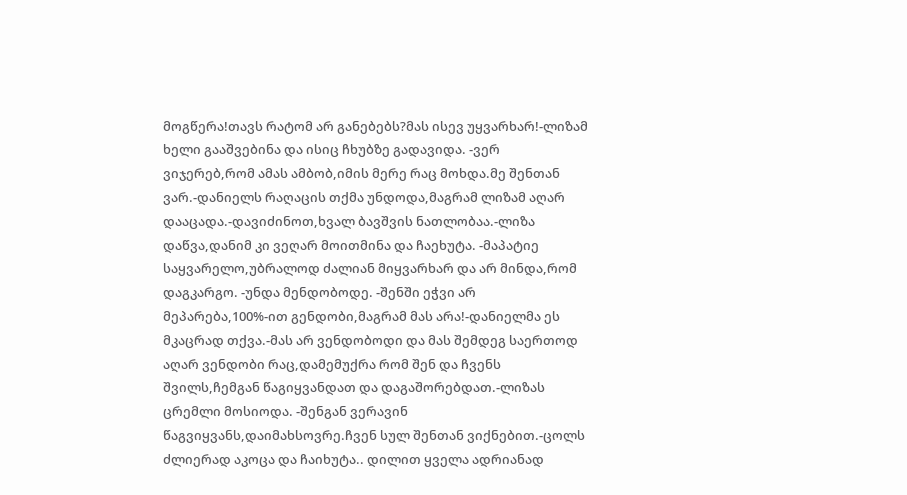მოგწერა!თავს რატომ არ განებებს?მას ისევ უყვარხარ!-ლიზამ ხელი გააშვებინა და ისიც ჩხუბზე გადავიდა. -ვერ ვიჯერებ,რომ ამას ამბობ,იმის მერე რაც მოხდა.მე შენთან ვარ.-დანიელს რაღაცის თქმა უნდოდა,მაგრამ ლიზამ აღარ დააცადა.-დავიძინოთ,ხვალ ბავშვის ნათლობაა.-ლიზა დაწვა,დანიმ კი ვეღარ მოითმინა და ჩაეხუტა. -მაპატიე საყვარელო,უბრალოდ ძალიან მიყვარხარ და არ მინდა,რომ დაგკარგო. -უნდა მენდობოდე. -შენში ეჭვი არ მეპარება,100%-ით გენდობი,მაგრამ მას არა!-დანიელმა ეს მკაცრად თქვა.-მას არ ვენდობოდი და მას შემდეგ საერთოდ აღარ ვენდობი რაც,დამემუქრა რომ შენ და ჩვენს შვილს,ჩემგან წაგიყვანდათ და დაგაშორებდათ.-ლიზას ცრემლი მოსიოდა. -შენგან ვერავინ წაგვიყვანს,დაიმახსოვრე.ჩვენ სულ შენთან ვიქნებით.-ცოლს ძლიერად აკოცა და ჩაიხუტა.. დილით ყველა ადრიანად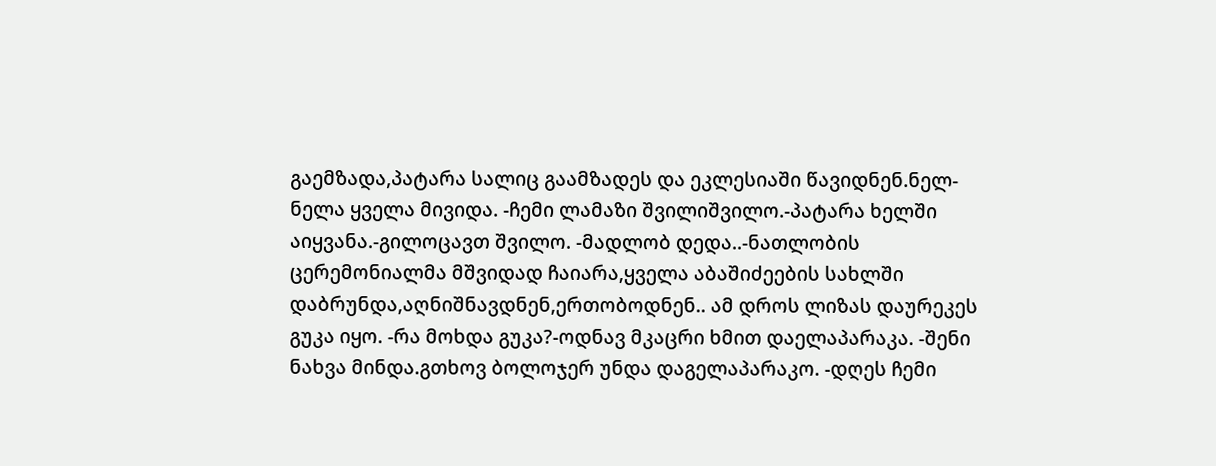გაემზადა,პატარა სალიც გაამზადეს და ეკლესიაში წავიდნენ.ნელ-ნელა ყველა მივიდა. -ჩემი ლამაზი შვილიშვილო.-პატარა ხელში აიყვანა.-გილოცავთ შვილო. -მადლობ დედა..-ნათლობის ცერემონიალმა მშვიდად ჩაიარა,ყველა აბაშიძეების სახლში დაბრუნდა,აღნიშნავდნენ,ერთობოდნენ.. ამ დროს ლიზას დაურეკეს გუკა იყო. -რა მოხდა გუკა?-ოდნავ მკაცრი ხმით დაელაპარაკა. -შენი ნახვა მინდა.გთხოვ ბოლოჯერ უნდა დაგელაპარაკო. -დღეს ჩემი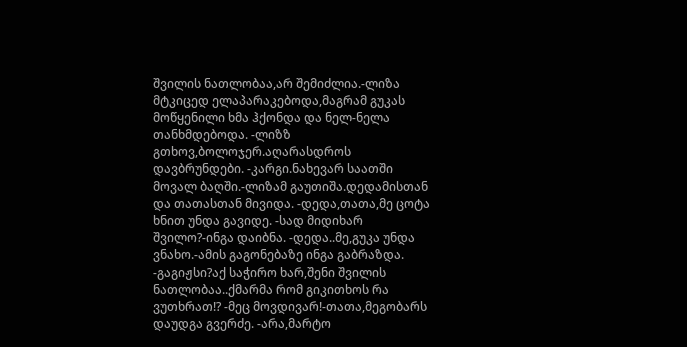შვილის ნათლობაა,არ შემიძლია.-ლიზა მტკიცედ ელაპარაკებოდა,მაგრამ გუკას მოწყენილი ხმა ჰქონდა და ნელ-ნელა თანხმდებოდა. -ლიზზ გთხოვ,ბოლოჯერ.აღარასდროს დავბრუნდები. -კარგი.ნახევარ საათში მოვალ ბაღში.-ლიზამ გაუთიშა.დედამისთან და თათასთან მივიდა. -დედა,თათა,მე ცოტა ხნით უნდა გავიდე. -სად მიდიხარ შვილო?-ინგა დაიბნა. -დედა..მე,გუკა უნდა ვნახო.-ამის გაგონებაზე ინგა გაბრაზდა. -გაგიჟსი?აქ საჭირო ხარ,შენი შვილის ნათლობაა..ქმარმა რომ გიკითხოს რა ვუთხრათ!? -მეც მოვდივარ!-თათა,მეგობარს დაუდგა გვერძე. -არა,მარტო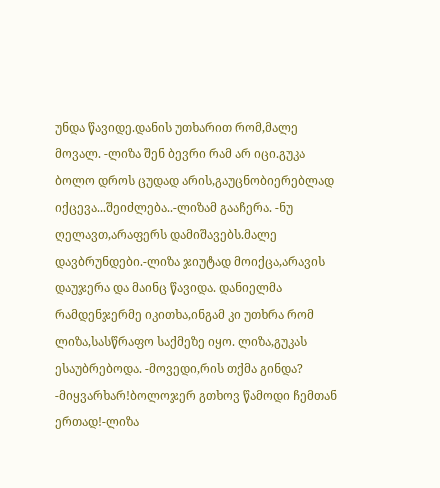უნდა წავიდე.დანის უთხარით რომ,მალე მოვალ. -ლიზა შენ ბევრი რამ არ იცი.გუკა ბოლო დროს ცუდად არის,გაუცნობიერებლად იქცევა...შეიძლება..-ლიზამ გააჩერა. -ნუ ღელავთ,არაფერს დამიშავებს.მალე დავბრუნდები.-ლიზა ჯიუტად მოიქცა,არავის დაუჯერა და მაინც წავიდა. დანიელმა რამდენჯერმე იკითხა,ინგამ კი უთხრა რომ ლიზა,სასწრაფო საქმეზე იყო. ლიზა,გუკას ესაუბრებოდა. -მოვედი,რის თქმა გინდა? -მიყვარხარ!ბოლოჯერ გთხოვ წამოდი ჩემთან ერთად!-ლიზა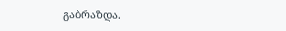გაბრაზდა.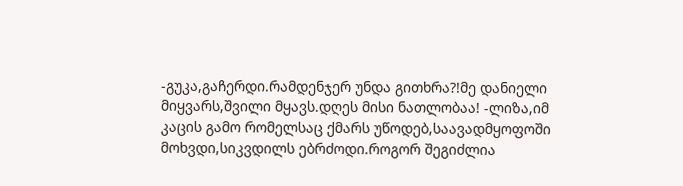-გუკა,გაჩერდი.რამდენჯერ უნდა გითხრა?!მე დანიელი მიყვარს,შვილი მყავს.დღეს მისი ნათლობაა! -ლიზა,იმ კაცის გამო რომელსაც ქმარს უწოდებ,საავადმყოფოში მოხვდი,სიკვდილს ებრძოდი.როგორ შეგიძლია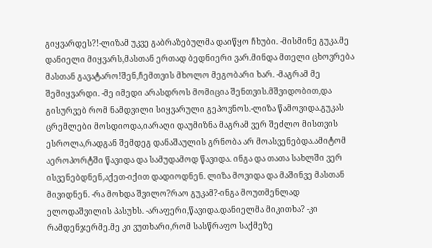გიყვარდეს?!-ლიზამ უკვე გაბრაზებულმა დაიწყო ჩხუბი. -მისმინე გუკა.მე დანიელი მიყვარს,მასთან ერთად ბედნიერი ვარ.მინდა მთელი ცხოვრება მასთან გავატარო!შენ,ჩემთვის მხოლო მეგობარი ხარ. -მაგრამ მე შემიყვარდი. -მე იმედი არასდროს მომიცია შენთვის.მშვიდობით,და გისურვებ რომ ნამდვილი სიყვარული გეპოვნოს.-ლიზა წამოვიდა.გუკას ცრემლები მოსდიოდა,იარაღი დაუმიზნა მაგრამ ვერ შეძლო მისთვის ესროლა,რადგან შემდეგ დანაშაულის გრნობა არ მოასვენებდა.ამიტომ აეროპორტში წავიდა და სამუდამოდ წავიდა. ინგა და თათა სახლში ვერ ისვენებდნენ,აქეთ-იქით დადიოდნენ. ლიზა მოვიდა და მაშინვე მასთან მივიდნენ. -რა მოხდა შვილო?რაო გუკამ?-ინგა მოუთმენლად ელოდაშვილის პასუხს. -არაფერი,წავიდა.დანიელმა მიკითხა? -კი რამდენჯერმე.მე კი ვუთხარი,რომ სასწრაფო საქმეზე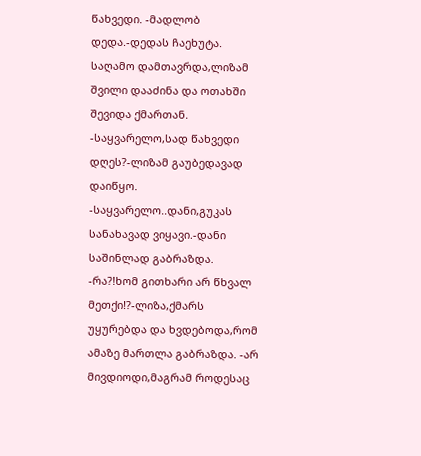წახვედი. -მადლობ დედა.-დედას ჩაეხუტა. საღამო დამთავრდა,ლიზამ შვილი დააძინა და ოთახში შევიდა ქმართან. -საყვარელო,სად წახვედი დღეს?-ლიზამ გაუბედავად დაიწყო. -საყვარელო..დანი,გუკას სანახავად ვიყავი.-დანი საშინლად გაბრაზდა. -რა?!ხომ გითხარი არ წხვალ მეთქი!?-ლიზა,ქმარს უყურებდა და ხვდებოდა,რომ ამაზე მართლა გაბრაზდა. -არ მივდიოდი,მაგრამ როდესაც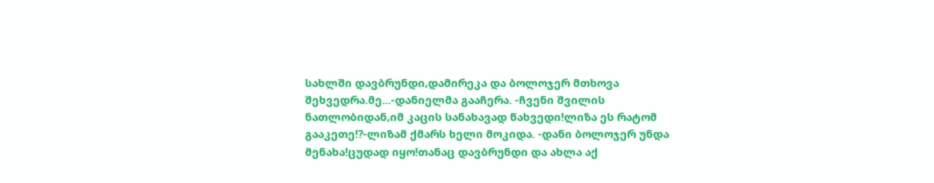სახლში დავბრუნდი,დამირეკა და ბოლოჯერ მთხოვა შეხვედრა.მე...-დანიელმა გააჩერა. -ჩვენი შვილის ნათლობიდან,იმ კაცის სანახავად წახვედი!ლიზა ეს რატომ გააკეთე!?-ლიზამ ქმარს ხელი მოკიდა. -დანი ბოლოჯერ უნდა მენახა!ცუდად იყო!თანაც დავბრუნდი და ახლა აქ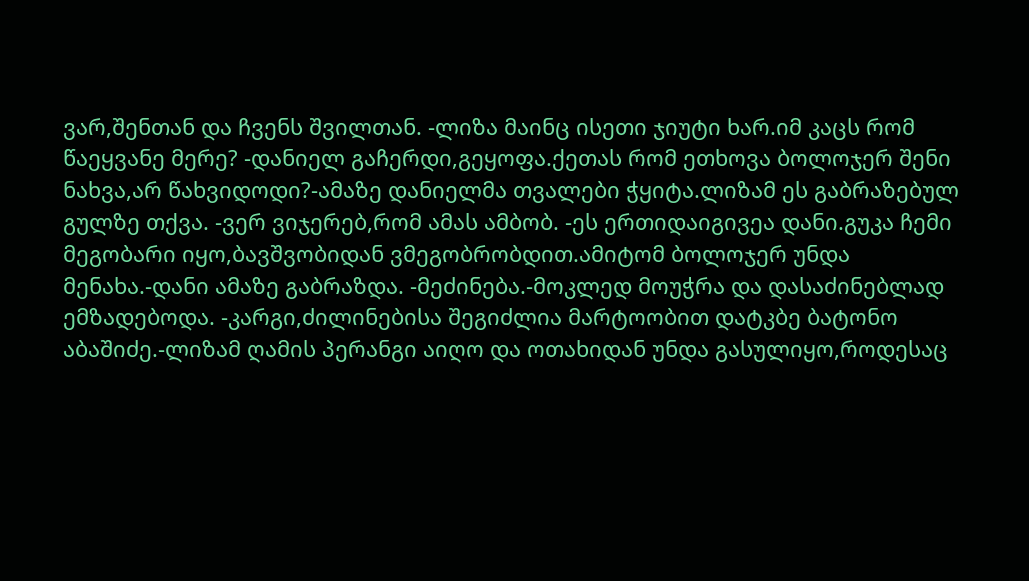ვარ,შენთან და ჩვენს შვილთან. -ლიზა მაინც ისეთი ჯიუტი ხარ.იმ კაცს რომ წაეყვანე მერე? -დანიელ გაჩერდი,გეყოფა.ქეთას რომ ეთხოვა ბოლოჯერ შენი ნახვა,არ წახვიდოდი?-ამაზე დანიელმა თვალები ჭყიტა.ლიზამ ეს გაბრაზებულ გულზე თქვა. -ვერ ვიჯერებ,რომ ამას ამბობ. -ეს ერთიდაიგივეა დანი.გუკა ჩემი მეგობარი იყო,ბავშვობიდან ვმეგობრობდით.ამიტომ ბოლოჯერ უნდა მენახა.-დანი ამაზე გაბრაზდა. -მეძინება.-მოკლედ მოუჭრა და დასაძინებლად ემზადებოდა. -კარგი,ძილინებისა შეგიძლია მარტოობით დატკბე ბატონო აბაშიძე.-ლიზამ ღამის პერანგი აიღო და ოთახიდან უნდა გასულიყო,როდესაც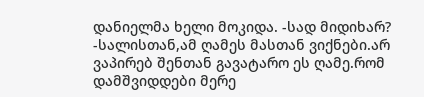დანიელმა ხელი მოკიდა. -სად მიდიხარ? -სალისთან,ამ ღამეს მასთან ვიქნები.არ ვაპირებ შენთან გავატარო ეს ღამე.რომ დამშვიდდები მერე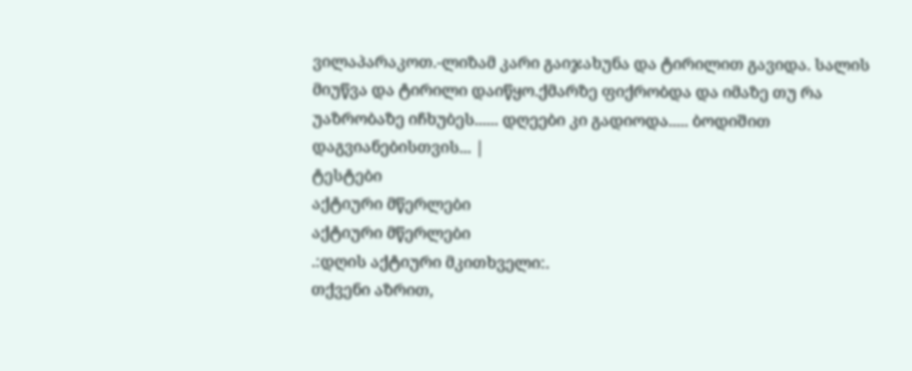ვილაპარაკოთ.-ლიზამ კარი გაიჯახუნა და ტირილით გავიდა. სალის მიუწვა და ტირილი დაიწყო.ქმარზე ფიქრობდა და იმაზე თუ რა უაზრობაზე იჩხუბეს...... დღეები კი გადიოდა..... ბოდიშით დაგვიანებისთვის... |
ტესტები
აქტიური მწერლები
აქტიური მწერლები
.:დღის აქტიური მკითხველი:.
თქვენი აზრით,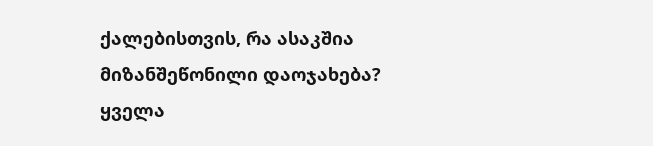ქალებისთვის, რა ასაკშია მიზანშეწონილი დაოჯახება?
ყველა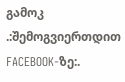გამოკ
.:შემოგვიერთდით FACEBOOK-ზე:.